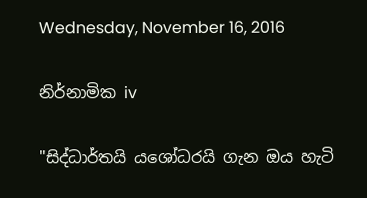Wednesday, November 16, 2016

නිර්නාමික iv

"සිද්ධාර්තයි යශෝධරයි ගැන ඔය හැටි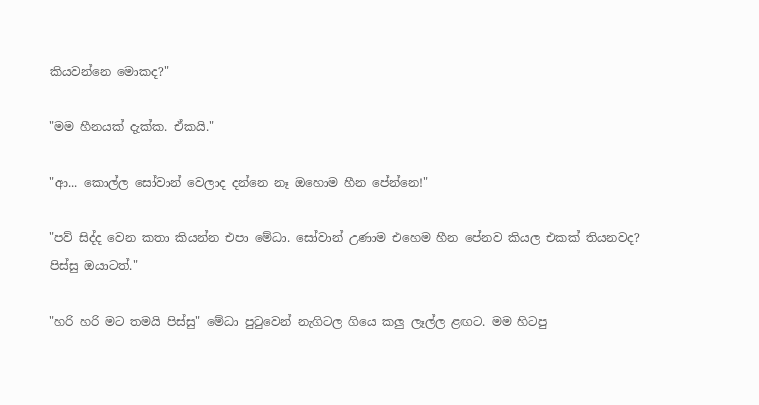කියවන්නෙ මොකද?"

"මම හීනයක් දැක්ක. ඒකයි."

"ආ... කොල්ල සෝවාන් වෙලාද දන්නෙ නෑ ඔහොම හීන පේන්නෙ!"

"පව් සිද්ද වෙන කතා කියන්න එපා මේධා. සෝවාන් උණාම එහෙම හීන පේනව කියල එකක් තියනවද? පිස්සු ඔයාටත්."

"හරි හරි මට තමයි පිස්සු" මේධා පුටුවෙන් නැගිටල ගියෙ කලු ලෑල්ල ළඟට. මම හිටපු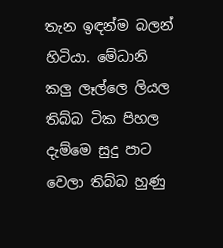තැන ඉඳන්ම බලන් හිටියා. මේධානි කලු ලෑල්ලෙ ලියල තිබ්බ ටික පිහල දැම්මෙ සුදු පාට වෙලා තිබ්බ හුණු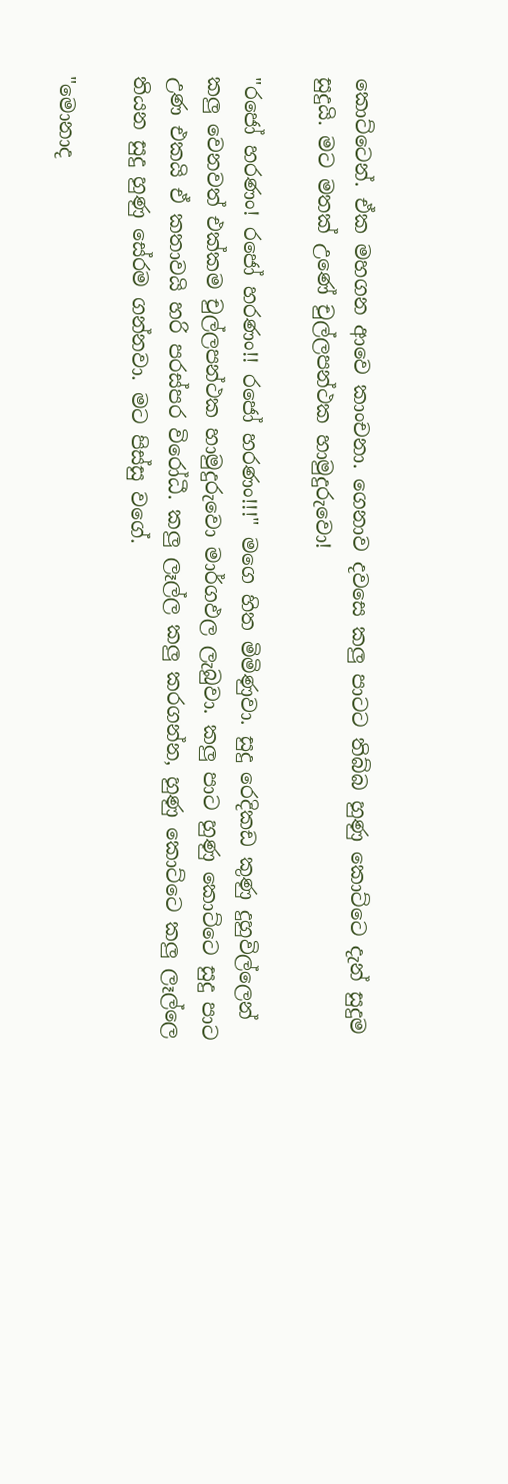කොට්ටෙන්. ඒක මහගන ආවෙ කාංචනා. ගෙනාව දවසෙ කලු පාටට තිබ්බ හුණු කොට්ටෙ දැන් සුදුම සුදුයි. මට මතක් උණේ චුල්ලපන්ථක හාමුදුරුවො!

"රජෝ හරණං! රජෝ හරණං!! රජෝ හරණං!!!" මගෙ හිත මිමිණුවා. සුදු රෙදිකඩ කුණු දුහුවිල්ලෙන් කලු වෙනවත් එක්කම චුල්ලපන්ථක හාමුදුරුවො මාර්ගඵල ලැබුවා. කලු පාට හුණු කොට්ටෙ සුදු පාට උණ එකයි ඒ කතාවයි හරි පරස්පර විරෝධී. කලු ලෑල්ල කලු කරගන්න, හුණු කොට්ටෙ කලු ලෑල්ලෙ තියන සුදු හුණු සේරම ගන්නවා. මට පිස්සු වගේ.

"මොනාද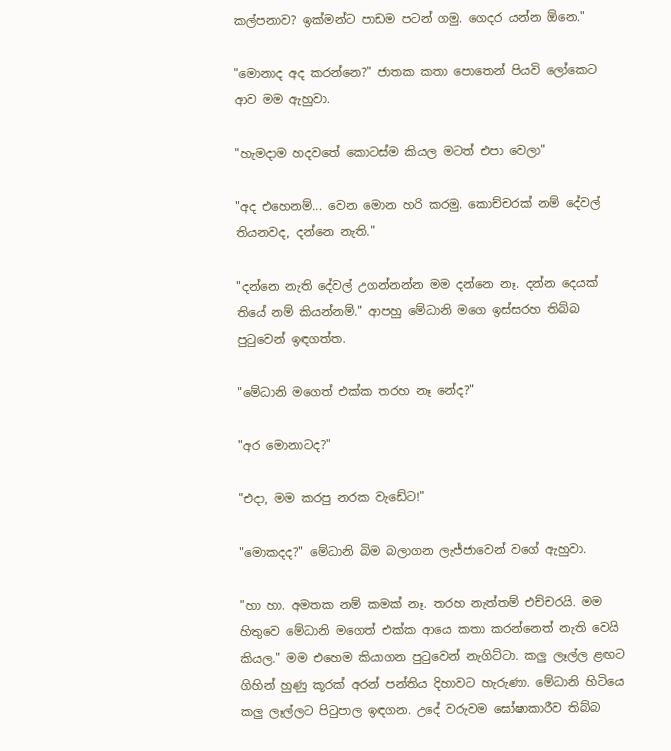කල්පනාව? ඉක්මන්ට පාඩම පටන් ගමු. ගෙදර යන්න ඕනෙ."

"මොනාද අද කරන්නෙ?" ජාතක කතා පොතෙන් පියවි ලෝකෙට ආව මම ඇහුවා.

"හැමදාම හදවතේ කොටස්ම කියල මටත් එපා වෙලා"

"අද එහෙනම්... වෙන මොන හරි කරමු. කොච්චරක් නම් දේවල් තියනවද, දන්නෙ නැති."

"දන්නෙ නැති දේවල් උගන්නන්න මම දන්නෙ නෑ. දන්න දෙයක් තියේ නම් කියන්නම්." ආපහු මේධානි මගෙ ඉස්සරහ තිබ්බ පුටුවෙන් ඉඳගත්ත.

"මේධානි මගෙත් එක්ක තරහ නෑ නේද?"

"අර මොනාටද?"

"එදා, මම කරපු නරක වැඩේට!"

"මොකදද?" මේධානි බිම බලාගන ලැජ්ජාවෙන් වගේ ඇහුවා.

"හා හා. අමතක නම් කමක් නෑ. තරහ නැත්තම් එච්චරයි. මම හිතුවෙ මේධානි මගෙත් එක්ක ආයෙ කතා කරන්නෙත් නැති වෙයි කියල." මම එහෙම කියාගන පුටුවෙන් නැගිට්ටා. කලු ලෑල්ල ළඟට ගිහින් හුණු කූරක් අරන් පන්තිය දිහාවට හැරුණා. මේධානි හිටියෙ කලු ලෑල්ලට පිටුපාල ඉඳගන. උදේ වරුවම ඝෝෂාකාරීව තිබ්බ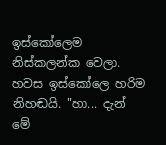ඉස්කෝලෙම නිස්කලන්ක වෙලා. හවස ඉස්කෝලෙ හරිම නිහඬයි. "හා... දැන් මේ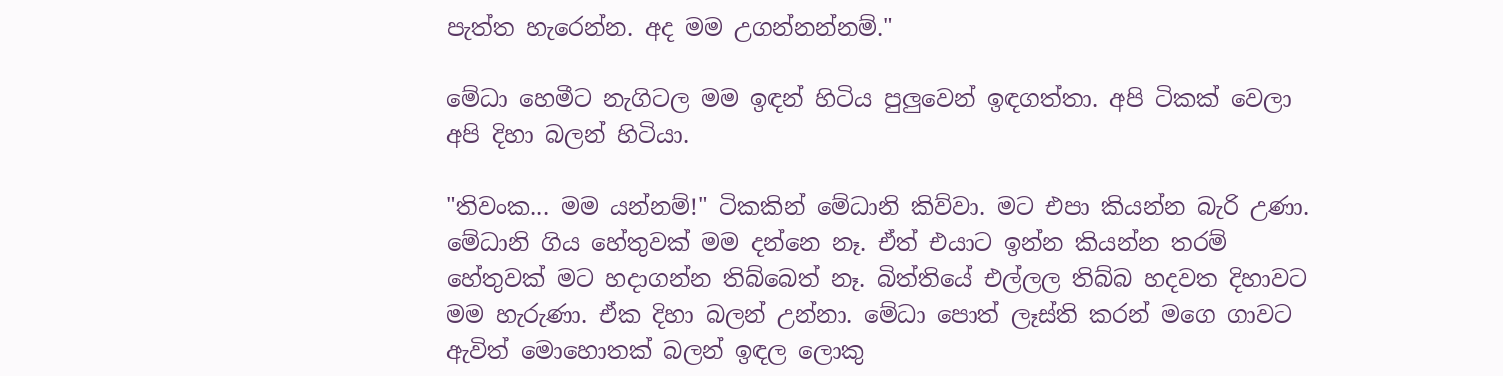පැත්ත හැරෙන්න. අද මම උගන්නන්නම්."

මේධා හෙමීට නැගිටල මම ඉඳන් හිටිය පුලුවෙන් ඉඳගත්තා. අපි ටිකක් වෙලා අපි දිහා බලන් හිටියා.

"තිවංක... මම යන්නම්!" ටිකකින් මේධානි කිව්වා. මට එපා කියන්න බැරි උණා. මේධානි ගිය හේතුවක් මම දන්නෙ නෑ. ඒත් එයාට ඉන්න කියන්න තරම් හේතුවක් මට හදාගන්න තිබ්බෙත් නෑ. බිත්තියේ එල්ලල තිබ්බ හදවත දිහාවට මම හැරුණා. ඒක දිහා බලන් උන්නා. මේධා පොත් ලෑස්ති කරන් මගෙ ගාවට ඇවිත් මොහොතක් බලන් ඉඳල ලොකු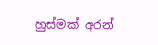හුස්මක් අරන්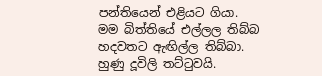පන්තියෙන් එළියට ගියා. මම බිත්තියේ එල්ලල තිබ්බ හදවතට ඇඟිල්ල තිබ්බා. හුණු දූවිලි තට්ටුවයි.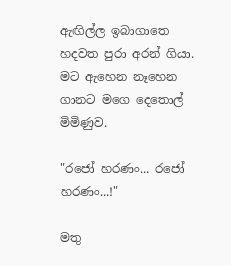ඇඟිල්ල ඉබාගාතෙ හදවත පුරා අරන් ගියා. මට ඇහෙන නෑහෙන ගානට මගෙ දෙතොල් මිමිණුව.

"රජෝ හරණං... රජෝ හරණං...!"

මතු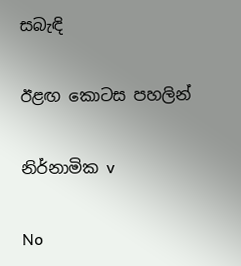සබැඳි

ඊළඟ කොටස පහලින්

නිර්නාමික v

No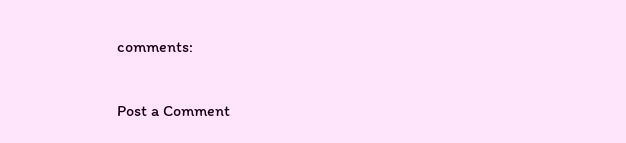comments:

Post a Comment